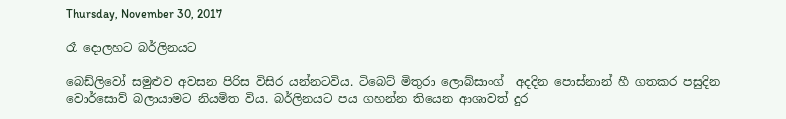Thursday, November 30, 2017

රෑ දොලහට බර්ලිනයට

බෙඩ්ලිවෝ සමුළුව අවසන පිරිස විසිර යන්නටවිය. ටිබෙට් මිතුරා ලොබ්සාංග්  අදදින පොස්නාන් හී ගතකර පසුදින වොර්සොව් බලායාමට නියමිත විය. බර්ලිනයට පය ගහන්න තියෙන ආශාවත් දුර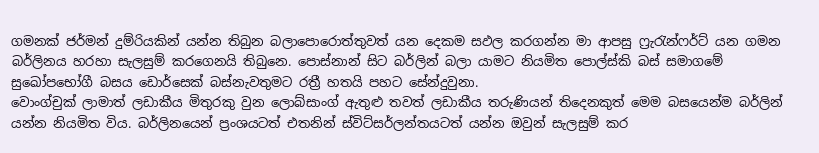ගමනක් ජර්මන් දුම්රියකින් යන්න තිබුන බලාපොරොත්තුවත් යන දෙකම සඵල කරගන්න මා ආපසු ෆ්‍රැරැන්ෆර්ට් යන ගමන බර්ලිනය හරහා සැලසුම් කරගෙනයි තිබුනෙ. පොස්නාන් සිට බර්ලින් බලා යාමට නියමිත පොල්ස්කි බස් සමාගමේ සුඛෝපභෝගී බසය ඩොර්සෙක් බස්නැවතුමට රත්‍රී හතයි පහට සේන්දුවුනා.
වොංග්චුක් ලාමාත් ලඩාකීය මිතුරකු වුන ලොබ්සාංග් ඇතුළු තවත් ලඩාකීය තරුණියන් තිදෙනකුත් මෙම බසයෙන්ම බර්ලින් යන්න නියමිත විය. බර්ලිනයෙන් ප්‍රංශයටත් එතනින් ස්විට්සර්ලන්තයටත් යන්න ඔවුන් සැලසුම් කර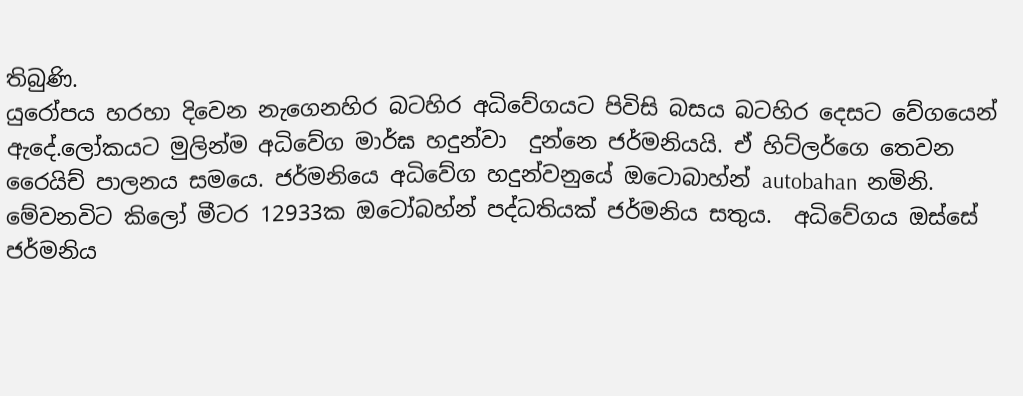තිබුණි.
යුරෝපය හරහා දිවෙන නැගෙනහිර බටහිර අධිවේගයට පිවිසි බසය බටහිර දෙසට වේගයෙන් ඇදේ.ලෝකයට මුලින්ම අධිවේග මාර්ඝ හදුන්වා  දුන්නෙ ජර්මනියයි. ඒ හිට්ලර්ගෙ තෙවන රෛයිච් පාලනය සමයෙ. ජර්මනියෙ අධිවේග හදුන්වනුයේ ඔටොබාහ්න් autobahan  නමිනි. මේවනවිට කිලෝ මීටර 12933ක ඔටෝබහ්න් පද්ධතියක් ජර්මනිය සතුය.  අධිවේගය ඔස්සේ ජර්මනිය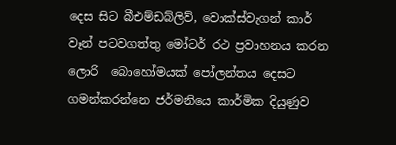දෙස සිට බීඑම්ඩබ්ලිව්, වොක්ස්වැගන් කාර් වෑන් පටවගත්තු මෝටර් රථ ප්‍රවාහනය කරන  ලොරි  බොහෝමයක් පෝලන්තය දෙසට ගමන්කරන්නෙ ජර්මනියෙ කාර්මික දියුණුව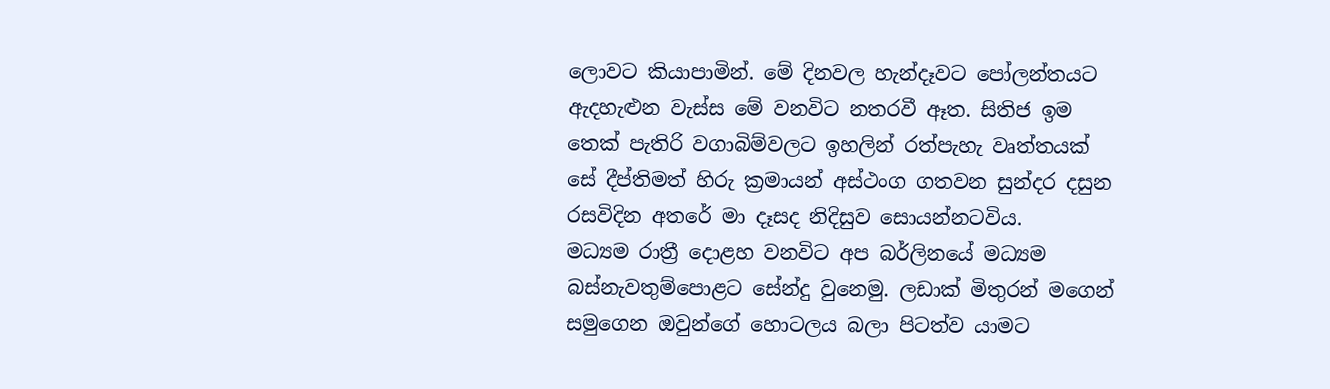ලොවට කියාපාමින්. මේ දිනවල හැන්දෑවට පෝලන්තයට ඇදහැළුන වැස්ස මේ වනවිට නතරවී ඈත. සිතිජ ඉම තෙක් පැතිරි වගාබිම්වලට ඉහලින් රත්පැහැ වෘත්තයක් සේ දීප්තිමත් හිරු ක්‍රමායන් අස්ථංග ගතවන සුන්දර දසුන රසවිදින අතරේ මා දෑසද නිදිසුව සොයන්නටවිය.
මධ්‍යම රාත්‍රී දොළහ වනවිට අප බර්ලිනයේ මධ්‍යම බස්නැවතුම්පොළට සේන්දු වුනෙමු. ලඩාක් මිතුරන් මගෙන් සමුගෙන ඔවුන්ගේ හොටලය බලා පිටත්ව යාමට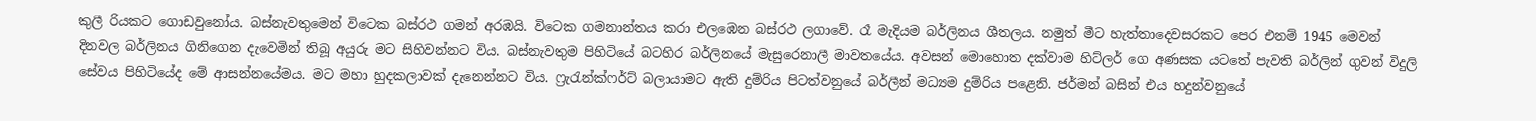කුලී රියකට ගොඩවුනෝය. බස්නැවතුමෙන් විටෙක බස්රථ ගමන් අරඹයි. විටෙක ගමනාන්තය කරා එලඹෙන බස්රථ ලගාවේ. රෑ මැදියම බර්ලිනය ශීතලය. නමුත් මීට හැත්තාදෙවසරකට පෙර එනම් 1945 මෙවන් දිනවල බර්ලිනය ගිනිගෙන දැවෙමින් තිබූ අයුරු මට සිහිවන්නට විය. බස්නැවතුම පිහිටියේ බටහිර බර්ලිනයේ මැසුරෙනාලී මාවතයේය. අවසන් මොහොත දක්වාම හිට්ලර් ගෙ අණසක යටතේ පැවති බර්ලින් ගුවන් විදුලි සේවය පිහිටියේද මේ ආසන්නයේමය. මට මහා හුදකලාවක් දැනෙන්නට විය. ෆ්‍රැරැන්ක්ෆර්ට් බලායාමට ඇති දුම්රිය පිටත්වනුයේ බර්ලීන් මධ්‍යම දුම්රිය පළෙනි. ජර්මන් බසින් එය හදුන්වනුයේ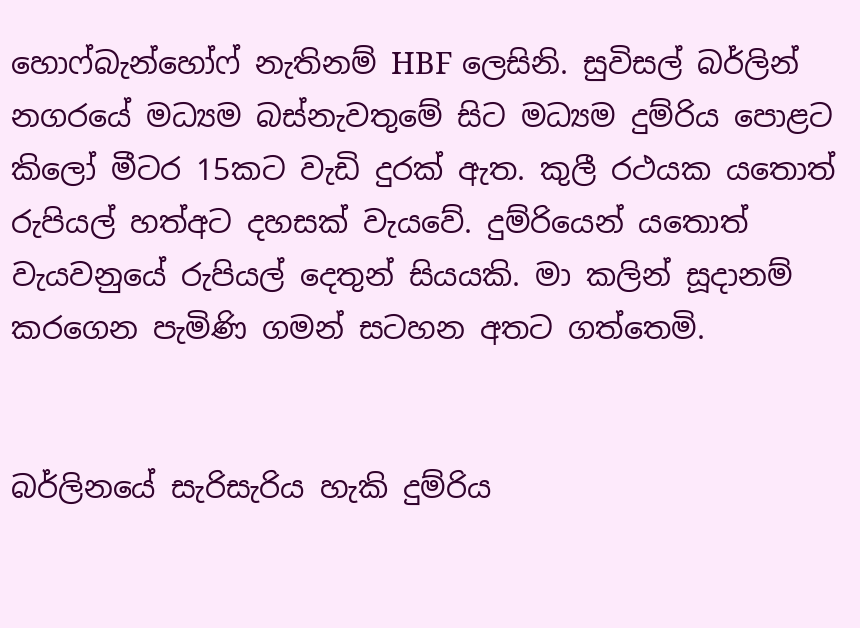හො‍ෆ්බැන්හෝෆ් නැතිනම් HBF ලෙසිනි. සුවිසල් බර්ලින් නගරයේ මධ්‍යම බස්නැවතුමේ සිට මධ්‍යම දුම්රිය පොළට කිලෝ මීටර 15කට වැඩි දුරක් ඇත. කුලී රථයක යතොත් රුපියල් හත්අට දහසක් වැයවේ. දුම්රියෙන් යතොත් වැයවනුයේ රුපියල් දෙතුන් සියයකි. මා කලින් සූදානම් කරගෙන පැමිණි ගමන් සටහන අතට ගත්තෙමි.


බර්ලිනයේ සැරිසැරිය හැකි දුම්රිය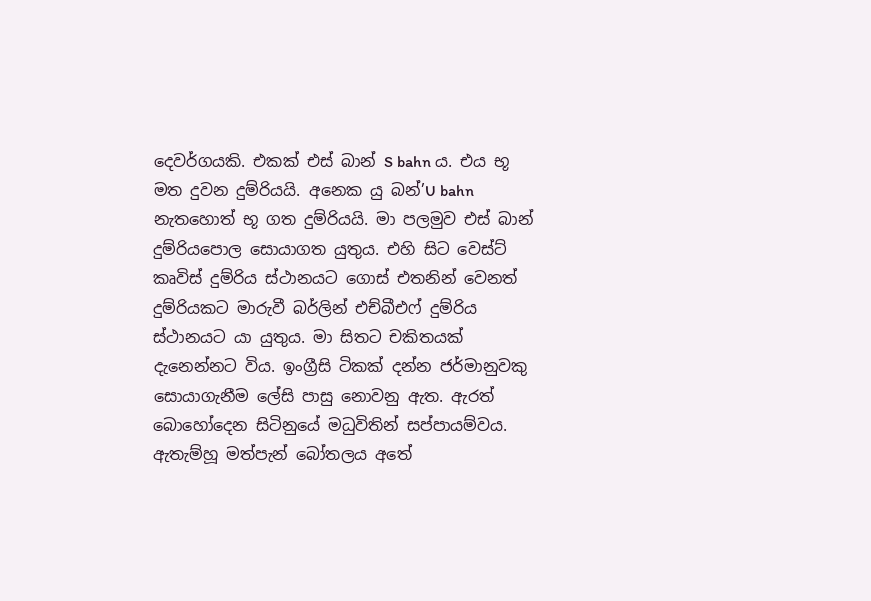දෙවර්ගයකි. එකක් එස් බාන් S bahn ය. එය භූ මත දුවන දුම්රියයි. අනෙක යු බන්’U bahn නැතහොත් භූ ගත දුම්රියයි. මා පලමුව එස් බාන් දුම්රියපොල සොයාගත යුතුය. එහි සිට වෙස්ට් කෘවිස් දුම්රිය ස්ථානයට ගොස් එතනින් වෙනත් දුම්රියකට මාරුවී බර්ලින් එච්බීඑෆ් දුම්රිය ස්ථානයට යා යුතුය. මා සිතට චකිතයක් දැනෙන්නට විය. ඉංග්‍රීසි ටිකක් දන්න ජර්මානුවකු සොයාගැනීම ලේසි පාසු නොවනු ඇත. ඇරත් බොහෝදෙන සිටිනුයේ මධුවිතින් සප්පායම්වය. ඇතැම්හූ මත්පැන් බෝතලය අතේ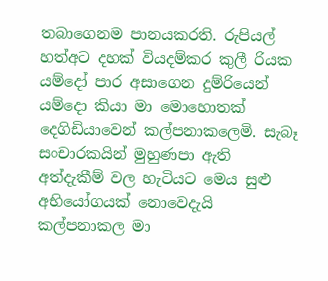තබාගෙනම පානයකරති. රුපියල් හත්අට දහක් වියදම්කර කුලී රියක යම්දෝ පාර අසාගෙන දුම්රියෙන් යම්දො කියා මා මොහොතක් දෙගිඩියාවෙන් කල්පනාකලෙමි. සැබෑ සංචාරකයින් මුහුණපා ඇති අත්දැකීම් වල හැටියට මෙය සුළු අභියෝගයක් නොවෙදැයි කල්පනාකල මා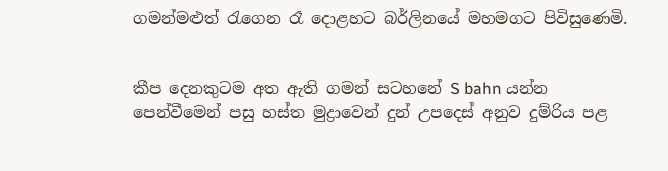ගමන්මළුත් රැගෙන රෑ දොළහට බර්ලිනයේ මහමගට පිවිසුණෙමි.


කීප දෙනකුටම අත ඇති ගමන් සටහනේ S bahn යන්න පෙන්වීමෙන් පසු හස්ත මුද්‍රාවෙන් දුන් උපදෙස් අනුව දුම්රිය පළ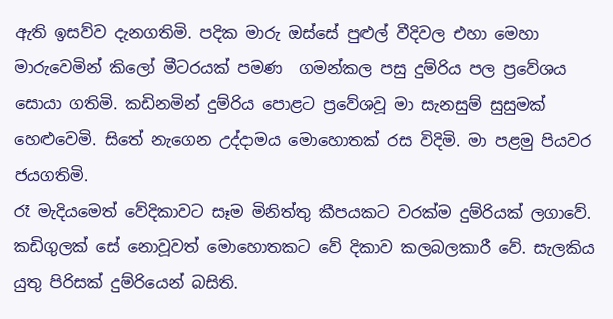ඇති ඉසව්ව දැනගතිමි. පදික මාරු ඔස්සේ පුළුල් වීදිවල එහා මෙහා මාරුවෙමින් කිලෝ මීටරයක් පමණ  ගමන්කල පසු දුම්රිය පල ප්‍රවේශය සොයා ගතිමි. කඩිනමින් දුම්රිය පොළට ප්‍රවේශවූ මා සැනසුම් සුසුමක් හෙළුවෙමි. සිතේ නැගෙන උද්දාමය මොහොතක් රස විදිමි. මා පළමු පියවර ජයගතිමි.
රෑ මැදියමෙත් වේදිකාවට සෑම මිනිත්තු කීපයකට වරක්ම දුම්රියක් ලගාවේ. කඩිගුලක් සේ නොවූවත් මොහොතකට වේ දිකාව කලබලකාරී වේ. සැලකිය යුතු පිරිසක් දුම්රියෙන් බසිති.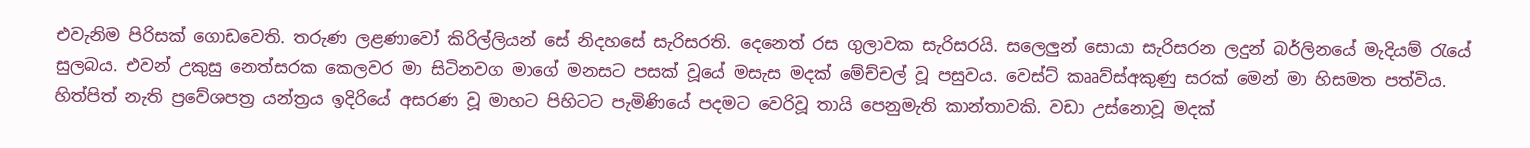එවැනිම පිරිසක් ගොඩවෙති. තරුණ ලළණාවෝ කිරිල්ලියන් සේ නිදහසේ සැරිසරති. දෙනෙත් රස ගුලාවක සැරිසරයි. සලෙලුන් සොයා සැරිසරන ලදුන් බර්ලිනයේ මැදියම් රැයේ සුලබය. එවන් උකුසු නෙත්සරක කෙලවර මා සිටිනවග මාගේ මනසට පසක් වූයේ මසැස මදක් මේච්චල් වූ පසුවය. වෙස්ට් කෲව්ස්අකුණු සරක් මෙන් මා හිසමත පත්විය. හිත්පිත් නැති ප්‍රවේශපත්‍ර යන්ත්‍රය ඉදිරියේ අසරණ වූ මාහට පිහිටට පැමිණියේ පදමට වෙරිවූ තායි පෙනුමැති කාන්තාවකි. වඩා උස්නොවූ මදක්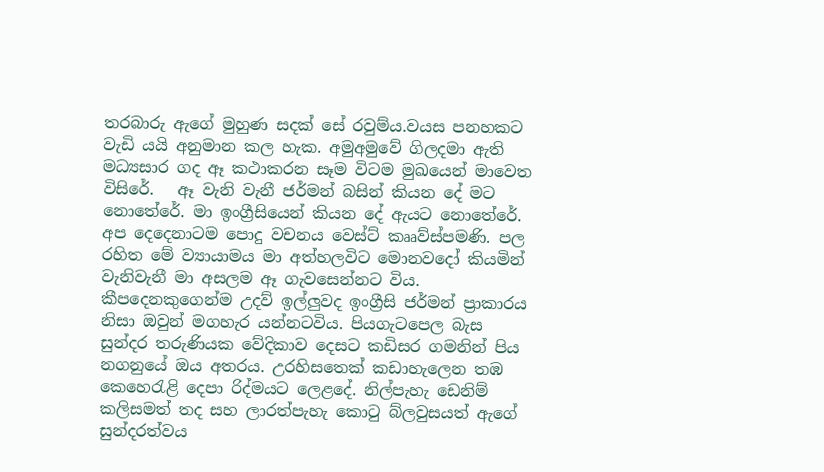තරබාරු ඇගේ මුහුණ සදක් සේ රවුම්ය.වයස පනහකට වැඩි යයි අනුමාන කල හැක. අමුඅමුවේ ගිලදමා ඇති මධ්‍යසාර ගද ඈ කථාකරන සෑම විටම මුඛයෙන් මාවෙත විසිරේ.   ඈ වැනි වැනී ජර්මන් බසින් කියන දේ මට නොතේරේ. මා ඉංග්‍රීසියෙන් කියන දේ ඇයට නොතේරේ. අප දෙදෙනාටම පොදු වචනය වෙස්ට් කෲව්ස්පමණි. පල රහිත මේ ව්‍යායාමය මා අත්හලවිට මොනවදෝ කියමින් වැනිවැනී මා අසලම ඈ ගැවසෙන්නට විය.
කීපදෙනකුගෙන්ම උදව් ඉල්ලුවද ඉංග්‍රීසි ජර්මන් ප්‍රාකාරය නිසා ඔවුන් මගහැර යන්නටවිය. පියගැටපෙල බැස සුන්දර තරුණියක වේදිකාව දෙසට කඩිසර ගමනින් පිය නගනුයේ ඔය අතරය. උරහිසතෙක් කඩාහැලෙන තඹ කෙහෙරැළි දෙපා රිද්මයට ලෙළදේ. නිල්පැහැ ඩෙනිම් කලිසමත් තද සහ ලාරත්පැහැ කොටු බ්ලවුසයත් ඇගේ සුන්දරත්වය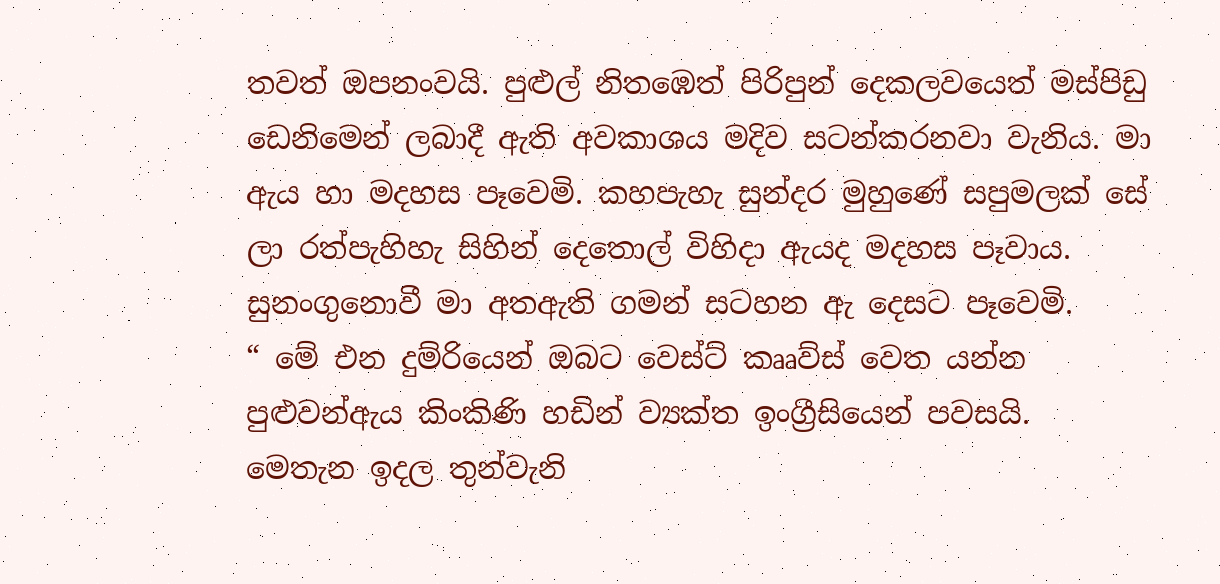තවත් ඔපනංවයි. පුළුල් නිතඹෙත් පිරිපුන් දෙකලවයෙත් මස්පිඩු ඩෙනිමෙන් ලබාදී ඇති අවකාශය මදිව සටන්කරනවා වැනිය. මා ඇය හා මදහස පෑවෙමි. කහපැහැ සුන්දර මුහුණේ සපුමලක් සේ ලා රත්පැහිහැ සිහින් දෙතොල් විහිදා ඇයද මදහස පෑවාය. සුනංගුනොවී මා අතඇති ගමන් සටහන ඇ දෙසට පෑවෙමි.
“ මේ එන දුම්රියෙන් ඔබට වෙස්ට් කෲව්ස් වෙත යන්න පුළුවන්ඇය කිංකිණි හඩින් ව්‍යක්ත ඉංග්‍රීසියෙන් පවසයි.
මෙතැන ඉදල තුන්වැනි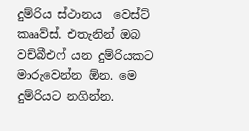දුම්රිය ස්ථානය  වෙස්ට් කෲව්ස්. එතැනින් ඔබ වච්බීඑෆ් යන දුම්රියකට මාරුවෙන්න ඕන. මෙ දුම්රියට නගින්න.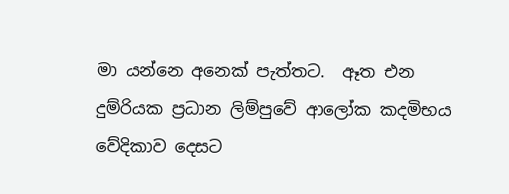මා යන්නෙ අනෙක් පැත්තට.  ඈත එන දුම්රියක ප්‍රධාන ලිම්පුවේ ආලෝක කදමිභය වේදිකාව දෙසට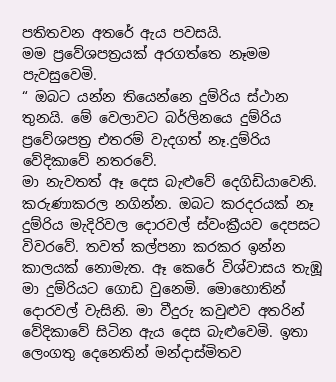පතිතවන අතරේ ඇය පවසයි.
මම ප්‍රවේශපත්‍රයක් අරගත්තෙ නෑමම පැවසුවෙමි.
“ ඔබට යන්න තියෙන්නෙ දුම්රිය ස්ථාන තුනයි. මේ වෙලාවට බර්ලිනයෙ දුම්රිය ප්‍රවේශපත්‍ර එතරම් වැදගත් නෑ.දුම්රිය වේදිකාවේ නතරවේ.
මා නැවතත් ඈ දෙස බැළුවේ දෙගිඩියාවෙනි. කරුණාකරල නගින්න. ඔබට කරදරයක් නෑ  දුම්රිය මැදිරිවල දොරවල් ස්වංක්‍රීයව දෙපසට විවරවේ. තවත් කල්පනා කරකර ඉන්න කාලයක් නොමැත. ඈ කෙරේ විශ්වාසය තැඹූ මා දුම්රියට ගොඩ වුනෙමි. මොහොතින් දොරවල් වැසිනි. මා වීදුරු කවුළුව අතරින් වේදිකාවේ සිටින ඇය දෙස බැළුවෙමි. ඉතා ලෙංගතු දෙනෙතින් මන්දාස්මිතව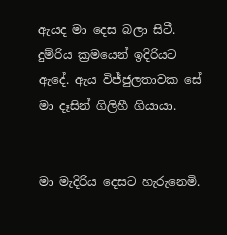ඇයද මා දෙස බලා සිටී. දුම්රිය ක්‍රමයෙන් ඉදිරියට ඇදේ. ඇය විජ්ජුලතාවක සේ මා දෑසින් ගිලිහී ගියායා.


මා මැදිරිය දෙසට හැරුනෙමි.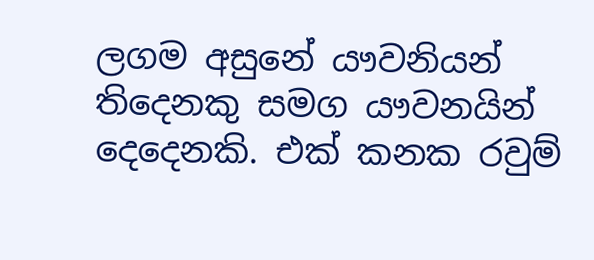ලගම අසුනේ යෟවනියන් තිදෙනකු සමග යෟවනයින් දෙදෙනකි. එක් කනක රවුම්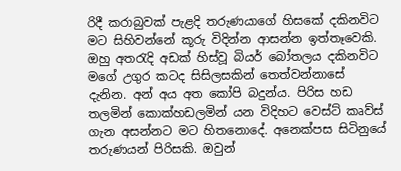රිදී කරාබුවක් පැළදි තරුණයාගේ හිසකේ දකිනවිට මට සිහිවන්නේ කූරු විදින්න ආසන්න ඉත්තෑවෙකි. ඔහු අතරැදි අඩක් හිස්වූ බියර් බෝතලය දකිනවිට මගේ උගුර කටද සිසිලසකින් තෙත්වන්නාසේ දැනින. අන් අය අත කෝපි බදුන්ය. පිරිස හඩ තලමින් කොක්හඩලමින් යන විදිහට වෙස්ට් කෘව්ස් ගැන අසන්නට මට හිතනොදේ. අ‍නෙක්පස සිටිනුයේ තරුණයන් පිරිසකි. ඔවුන්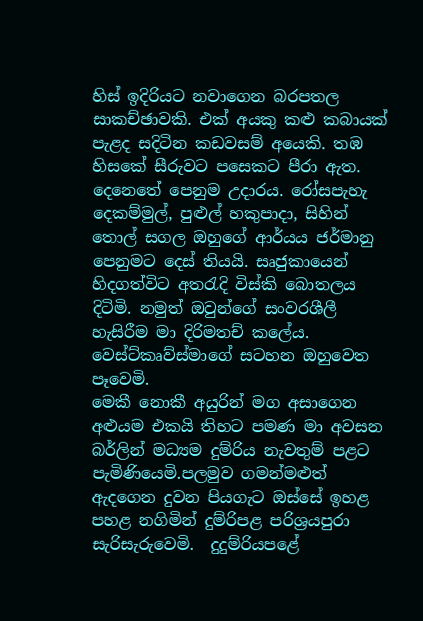හිස් ඉදිරියට නවාගෙන බරපතල සාකච්ඡාවකි. එක් අයකු කළු කබායක් පැළද සදිටින කඩවසම් අයෙකි. තඹ හිසකේ සීරුවට පසෙකට පීරා ඇත. දෙනෙතේ පෙනුම උදාරය. රෝසපැහැ දෙකම්මුල්, පුළුල් හකුපාදා, සිහින් තොල් සගල ඔහුගේ ආර්යය ජර්මානු පෙනුමට දෙස් තියයි. සෘජුකායෙන් හිදගත්විට අතරැදි විස්කි බොතලය දිටිමි. නමුත් ඔවුන්ගේ සංවරශීලී හැසිරීම මා දිරිමතච් කලේය. වෙස්ට්කෘව්ස්මාගේ සටහන ඔහුවෙත පෑවෙමි.
මෙකී නොකී අයුරින් මග අසාගෙන අළුයම එකයි තිහට පමණ මා අවසන බර්ලින් මධ්‍යම දුම්රිය නැවතුම් පළට පැමිණියෙමි.පලමුව ගමන්මළුත් ඇදගෙන දුවන පියගැට ඔස්සේ ඉහළ පහළ නගිමින් දුම්රිපළ පරිශ්‍රයපුරා සැරිසැරුවෙමි.  දුදුම්රියපළේ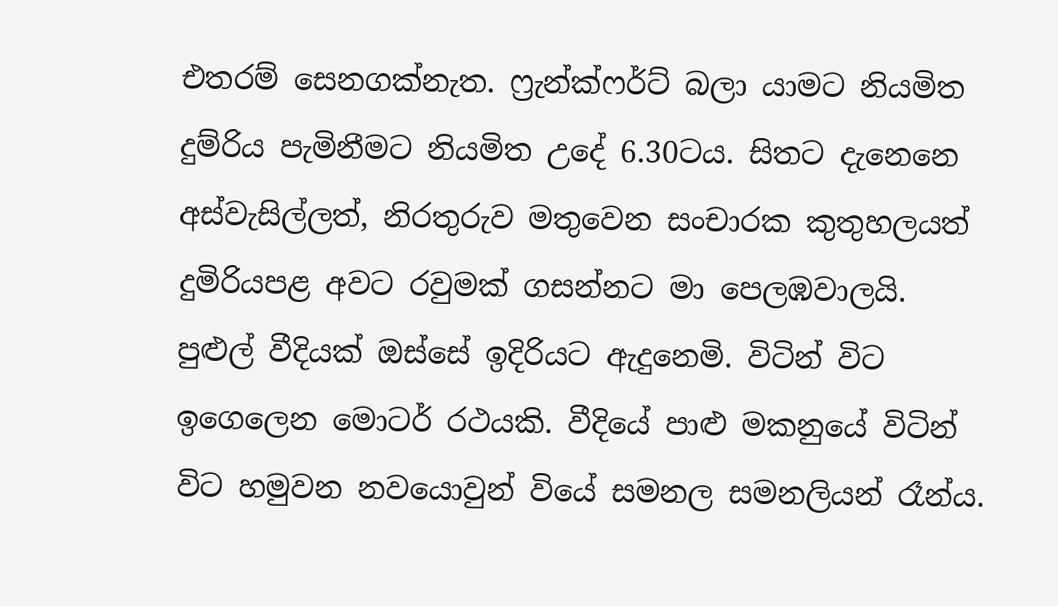එතරම් සෙනගක්නැත. ෆ්‍රැන්ක්ෆර්ට් බලා යාමට නියමිත දුම්රිය පැමිනීමට නියමිත උදේ 6.30ටය. සිතට දැනෙනෙ අස්වැසිල්ලත්, නිරතුරුව මතුවෙන සංචාරක කුතුහලයත් දුමිරියපළ අවට රවුමක් ගසන්නට මා පෙලඹවාලයි. පුළුල් වීදියක් ඔස්සේ ඉදිරියට ඇදුනෙමි. විටින් විට ඉගෙලෙන මොටර් රථයකි. වීදියේ පාළු මකනුයේ විටින් විට හමුවන නවයොවුන් වියේ සමනල සමනලියන් රෑන්ය.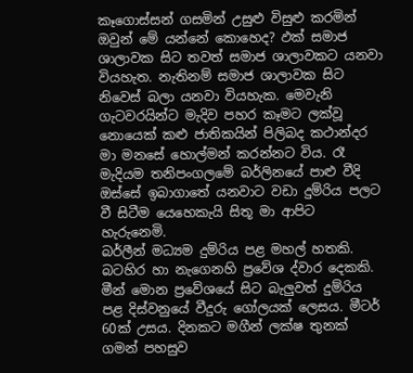කෑගොස්සන් ගසමින් උසුළු විසුළු කරමින් ඔවුන් මේ යන්නේ කොහෙද? ඵක් සමාජ ශාලාවක සිට තවත් සමාජ ශාලාවකට යනවා වියහැත. නැතිනම් සමාජ ශාලාවක සිට නිවෙස් බලා යනවා වියහැක. මෙවැනි ගැටවරයින්ට මැදිව පහර කෑමට ලක්වූ නොයෙක් කළු ජාතිකයින් පිලිබද කථාන්දර මා මනසේ හොල්මන් කරන්නට විය. රෑ මැදියම තනිපංගලමේ බර්ලිනයේ පාළු වීදි ඔස්සේ ඉබාගාතේ යනවාට වඩා දුම්රිය පලට වී සිටීම යෙහෙකැයි සිතූ මා ආපිට හැරුනෙමි.
බර්ලීන් මධ්‍යම දුම්රිය පළ මහල් හතකි. බටහිර හා නැගෙනහි ප්‍රවේශ ද්වාර දෙකකි. මීන් මොන ප්‍රවේශයේ සිට බැලුවත් දුම්රිය පළ දිස්වනුයේ වීදුරු ගෝලයක් ලෙසය. මීටර් 60ක් උසය. දිනකට මගීන් ලක්ෂ තුනක් ගමන් පහසුව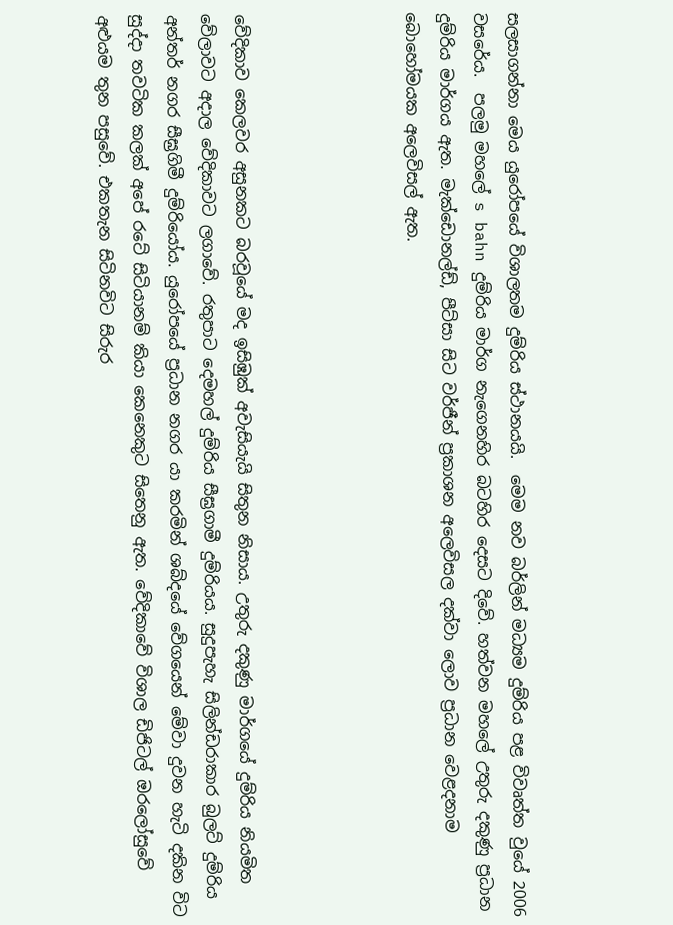සලසාගන්නා මෙය යුරෝපයේ විශාලතම දුම්රිය ස්ථානයයි.  මෙම නව බර්ලින් මධ්‍යම දුම්රිය පළ විවෘත්ත වුයේ 2006 වසරේය.  පලමු මහලේ s bahn දුම්රිය මාර්ග නැගෙනහිර බටහිර දෙසට දිවේ. හත්වන මහලේ උතුරු දකුණු ප්‍රධාන දුම්රිය මාර්ගය ඇත. මැක්ඩොනල්ඩ්, පීට්සා සිට වර්ජීන් ප්‍රකාශන අලෙවිසල දක්වා ලොව ප්‍රධාන වෙළදනාම බොහෝමයක අලෙවිසල් ඇත.




වේදිකාව කෙලවර අසුනකට බරවූයේ මද ඉසිඹුක් අවැසියැයි සිතුන නිසාය. උතුරු දකුණු මාර්ගයේ දුම්රිය නියමිත වේලාවට අදාල වේදිකාවට ලගාවේ. රතුපාට දෙමහල් දුම්රිය සීඝ්‍රගාමී දුම්රියය. සුදුපැහැ සිලින්ඩරාකාර බුලට් දුම්රිය අන්තර් නගර සීඝ්‍රගිමී දුම්රියෝය. යුරෝපයේ ප්‍රධාන නගර යා කරමින් ශබ්දයේ වේගයෙන් මේවා දුවන හැටි දකින විට සුද්දා තවටික කලක් අපේ රටේ සිටියානම් කියා කෙනෙකුට සිතෙනු ඇත. වේදිකාවේ විශාල ඩිජිටල් ඔරලෝසුවේ අළුයම තුන පසුවේ. එකතැන සිටිනවිට සිරුර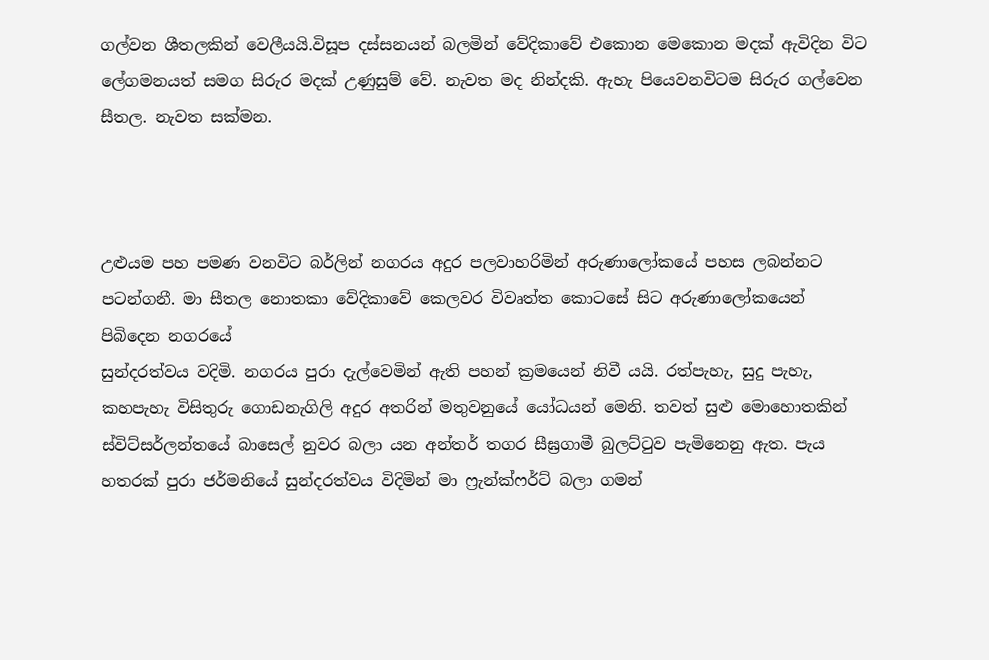ගල්වන ශීතලකින් වෙලීයයි.විසූප දස්සනයන් බලමින් වේදිකාවේ එකොන මෙකොන මදක් ඇවිදින විට ලේගමනයත් සමග සිරුර මදක් උණුසුම් වේ. නැවත මද නින්දකි. ඇහැ පියෙවනවිටම සිරුර ගල්වෙන සීතල. නැවත සක්මන.



උළුයම පහ පමණ වනවිට බර්ලින් නගරය අදුර පලවාහරිමින් අරුණාලෝකයේ පහස ලබන්නට පටන්ගනී. මා සීතල නොතකා වේදිකාවේ කෙලවර විවෘත්ත කොටසේ සිට අරුණාලෝකයෙන් පිබිදෙන නගරයේ
සුන්දරත්වය වදිමි. නගරය පුරා දැල්වෙමින් ඇති පහන් ක්‍රමයෙන් නිවී යයි. රත්පැහැ, සුදු පැහැ, කහපැහැ විසිතුරු ගොඩනැගිලි අදුර අතරින් මතුවනුයේ යෝධයන් මෙනි. තවත් සුළු මොහොතකින් ස්විට්සර්ලන්තයේ බාසෙල් නුවර බලා යන අන්තර් තගර සීඝ්‍රගාමී බුලට්ටුව පැමිනෙනු ඇත. පැය හතරක් පුරා ජර්මනියේ සුන්දරත්වය විදිමින් මා ෆ්‍රැන්ක්ෆර්ට් බලා ගමන්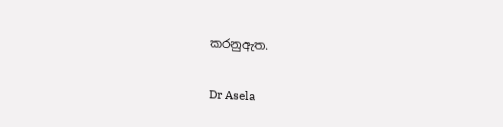කරනුඇත.

Dr Asela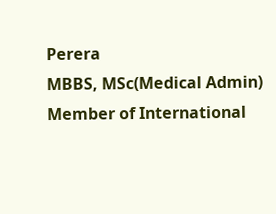Perera
MBBS, MSc(Medical Admin)
Member of International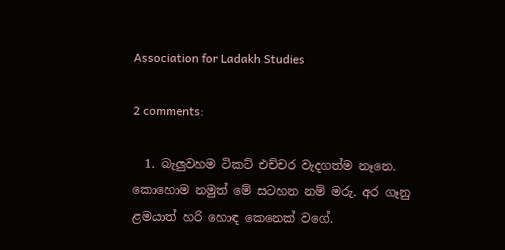Association for Ladakh Studies

2 comments:

  1. බැලුවහම ටිකට් එච්චර වැදගත්ම නෑනෙ. කොහොම නමුත් මේ සටහන නම් මරු. අර ගෑනු ළමයාත් හරි හොඳ කෙනෙක් වගේ.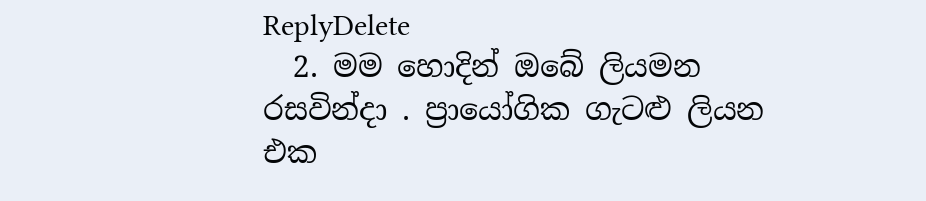ReplyDelete
  2. මම හොදින් ඔබේ ලියමන රසවින්දා . ප්‍රායෝගික ගැටළු ලියන එක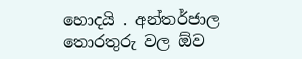හොදයි . අන්තර්ජාල තොරතුරු වල ඕව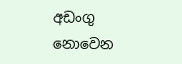අඩංගු නොවෙන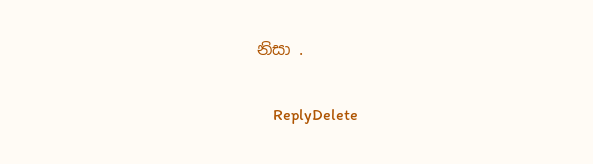නිසා .

    ReplyDelete